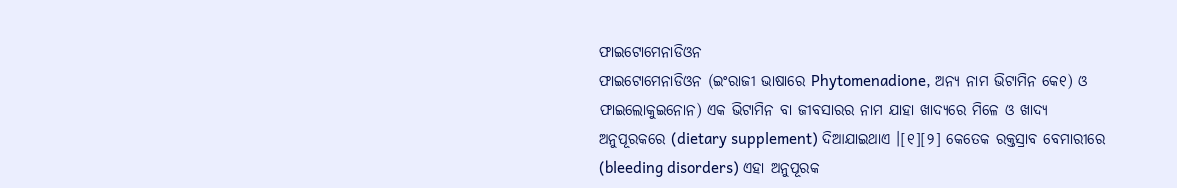ଫାଇଟୋମେନାଡିଓନ
ଫାଇଟୋମେନାଡିଓନ (ଇଂରାଜୀ ଭାଷାରେ Phytomenadione, ଅନ୍ୟ ନାମ ଭିଟାମିନ କେ୧) ଓ ଫାଇଲୋକୁଇନୋନ) ଏକ ଭିଟାମିନ ବା ଜୀବସାରର ନାମ ଯାହା ଖାଦ୍ୟରେ ମିଳେ ଓ ଖାଦ୍ୟ ଅନୁପୂରକରେ (dietary supplement) ଦିଆଯାଇଥାଏ ।[୧][୨] କେତେକ ରକ୍ତସ୍ରାବ ବେମାରୀରେ (bleeding disorders) ଏହା ଅନୁପୂରକ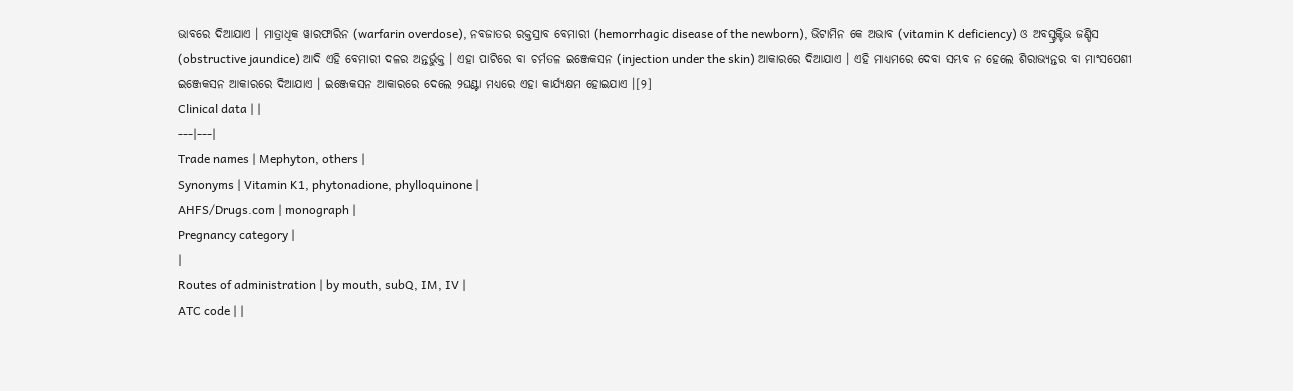ଭାବରେ ଦିଆଯାଏ । ମାତ୍ରାଧିକ ୱାରଫାରିନ (warfarin overdose), ନବଜାତର ରକ୍ତସ୍ରାବ ବେମାରୀ (hemorrhagic disease of the newborn), ଭିଟାମିନ କେ ଅଭାବ (vitamin K deficiency) ଓ ଅବସ୍ଟ୍ରକ୍ଟିଭ ଜଣ୍ଡିସ (obstructive jaundice) ଆଦି ଏହି ବେମାରୀ ଦଳର ଅନ୍ତର୍ଭୁକ୍ତ । ଏହା ପାଟିରେ ବା ଚର୍ମତଳ ଇଞ୍ଜେକସନ (injection under the skin) ଆକାରରେ ଦିଆଯାଏ । ଏହି ମାଧ୍ୟମରେ ଦେବା ସମ୍ଭବ ନ ହେଲେ ଶିରାଭ୍ୟନ୍ତର ବା ମାଂସପେଶୀ ଇଞ୍ଜେକସନ ଆକାରରେ ଦିଆଯାଏ । ଇଞ୍ଜେକସନ ଆକାରରେ ଦେଲେ ୨ଘଣ୍ଟା ମଧ୍ୟରେ ଏହା କାର୍ଯ୍ୟକ୍ଷମ ହୋଇଯାଏ ।[୨]
Clinical data | |
---|---|
Trade names | Mephyton, others |
Synonyms | Vitamin K1, phytonadione, phylloquinone |
AHFS/Drugs.com | monograph |
Pregnancy category |
|
Routes of administration | by mouth, subQ, IM, IV |
ATC code | |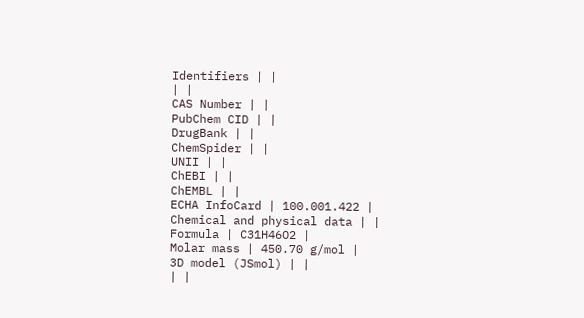Identifiers | |
| |
CAS Number | |
PubChem CID | |
DrugBank | |
ChemSpider | |
UNII | |
ChEBI | |
ChEMBL | |
ECHA InfoCard | 100.001.422 |
Chemical and physical data | |
Formula | C31H46O2 |
Molar mass | 450.70 g/mol |
3D model (JSmol) | |
| |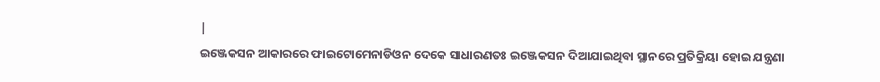|
ଇଞ୍ଜେକସନ ଆକାରରେ ଫାଇଟୋମେନାଡିଓନ ଦେକେ ସାଧାରଣତଃ ଇଞ୍ଜେକସନ ଦିଆଯାଇଥିବା ସ୍ଥାନରେ ପ୍ରତିକ୍ରିୟା ହୋଇ ଯନ୍ତ୍ରଣା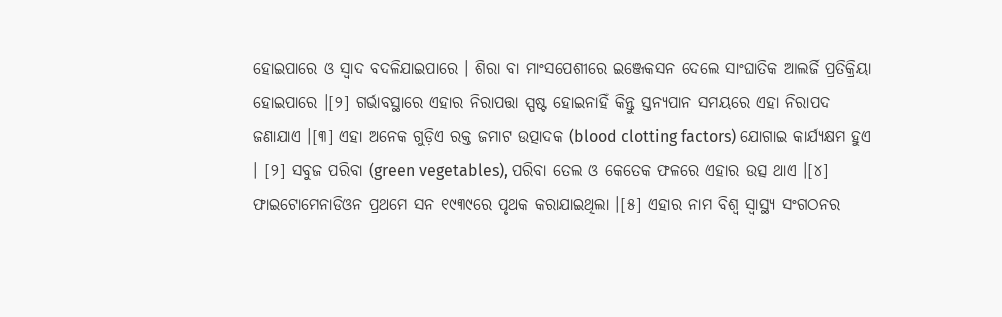ହୋଇପାରେ ଓ ସ୍ୱାଦ ବଦଳିଯାଇପାରେ । ଶିରା ବା ମାଂସପେଶୀରେ ଇଞ୍ଜେକସନ ଦେଲେ ସାଂଘାତିକ ଆଲର୍ଜି ପ୍ରତିକ୍ରିୟା ହୋଇପାରେ ।[୨] ଗର୍ଭାବସ୍ଥାରେ ଏହାର ନିରାପତ୍ତା ସ୍ପଷ୍ଟ ହୋଇନାହିଁ କିନ୍ତୁ ସ୍ତନ୍ୟପାନ ସମୟରେ ଏହା ନିରାପଦ ଜଣାଯାଏ ।[୩] ଏହା ଅନେକ ଗୁଡ଼ିଏ ରକ୍ତ ଜମାଟ ଉତ୍ପାଦକ (blood clotting factors) ଯୋଗାଇ କାର୍ଯ୍ୟକ୍ଷମ ହୁଏ । [୨] ସବୁଜ ପରିବା (green vegetables), ପରିବା ତେଲ ଓ କେତେକ ଫଳରେ ଏହାର ଉତ୍ସ ଥାଏ ।[୪]
ଫାଇଟୋମେନାଡିଓନ ପ୍ରଥମେ ସନ ୧୯୩୯ରେ ପୃଥକ କରାଯାଇଥିଲା ।[୫] ଏହାର ନାମ ବିଶ୍ୱ ସ୍ୱାସ୍ଥ୍ୟ ସଂଗଠନର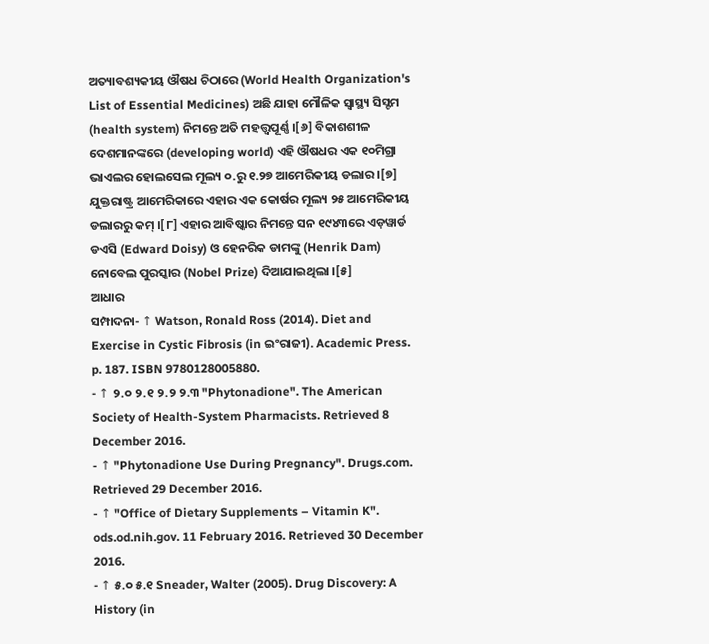ଅତ୍ୟାବଶ୍ୟକୀୟ ଔଷଧ ଚିଠାରେ (World Health Organization's List of Essential Medicines) ଅଛି ଯାହା ମୌଳିକ ସ୍ୱାସ୍ଥ୍ୟ ସିସ୍ଟମ (health system) ନିମନ୍ତେ ଅତି ମହତ୍ତ୍ୱପୂର୍ଣ୍ଣ ।[୬] ବିକାଶଶୀଳ ଦେଶମାନଙ୍କରେ (developing world) ଏହି ଔଷଧର ଏକ ୧୦ମିଗ୍ରା ଭାଏଲର ହୋଲସେଲ ମୂଲ୍ୟ ୦.ରୁ ୧.୨୭ ଆମେରିକୀୟ ଡଲାର ।[୭] ଯୁକ୍ତରାଷ୍ଟ୍ର ଆମେରିକାରେ ଏହାର ଏକ କୋର୍ଷର ମୂଲ୍ୟ ୨୫ ଆମେରିକୀୟ ଡଲାରରୁ କମ୍ ।[୮] ଏହାର ଆବିଷ୍କାର ନିମନ୍ତେ ସନ ୧୯୪୩ରେ ଏଡ଼ୱାର୍ଡ ଡଏସି (Edward Doisy) ଓ ହେନରିକ ଡାମଙ୍କୁ (Henrik Dam) ନୋବେଲ ପୁରସ୍କାର (Nobel Prize) ଦିଆଯାଇଥିଲା ।[୫]
ଆଧାର
ସମ୍ପାଦନା- ↑ Watson, Ronald Ross (2014). Diet and Exercise in Cystic Fibrosis (in ଇଂରାଜୀ). Academic Press. p. 187. ISBN 9780128005880.
- ↑ ୨.୦ ୨.୧ ୨.୨ ୨.୩ "Phytonadione". The American Society of Health-System Pharmacists. Retrieved 8 December 2016.
- ↑ "Phytonadione Use During Pregnancy". Drugs.com. Retrieved 29 December 2016.
- ↑ "Office of Dietary Supplements – Vitamin K". ods.od.nih.gov. 11 February 2016. Retrieved 30 December 2016.
- ↑ ୫.୦ ୫.୧ Sneader, Walter (2005). Drug Discovery: A History (in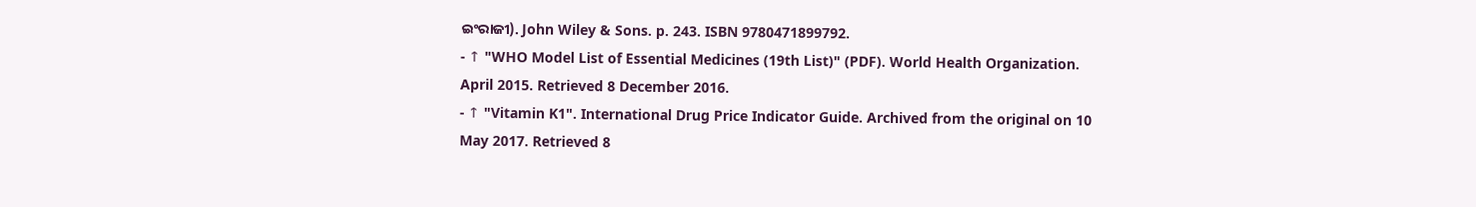ଇଂରାଜୀ). John Wiley & Sons. p. 243. ISBN 9780471899792.
- ↑ "WHO Model List of Essential Medicines (19th List)" (PDF). World Health Organization. April 2015. Retrieved 8 December 2016.
- ↑ "Vitamin K1". International Drug Price Indicator Guide. Archived from the original on 10 May 2017. Retrieved 8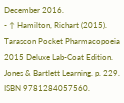December 2016.
- ↑ Hamilton, Richart (2015). Tarascon Pocket Pharmacopoeia 2015 Deluxe Lab-Coat Edition. Jones & Bartlett Learning. p. 229. ISBN 9781284057560.